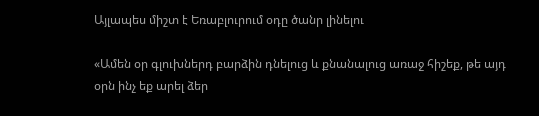Այլապես միշտ է Եռաբլուրում օդը ծանր լինելու

«Ամեն օր գլուխներդ բարձին դնելուց և քնանալուց առաջ հիշեք, թե այդ օրն ինչ եք արել ձեր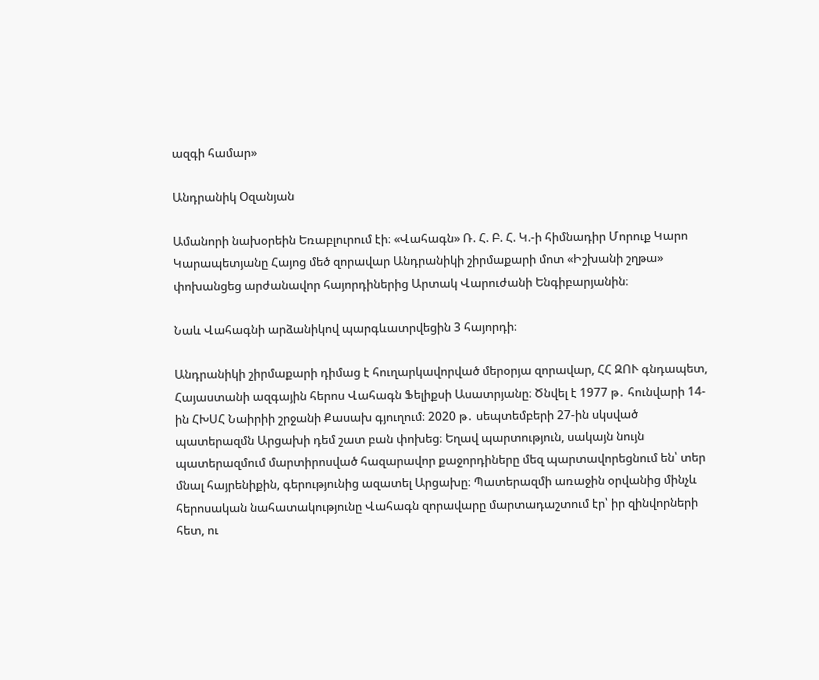ազգի համար»

Անդրանիկ Օզանյան

Ամանորի նախօրեին Եռաբլուրում էի։ «Վահագն» Ռ. Հ. Բ. Հ. Կ.-ի հիմնադիր Մորուք Կարո Կարապետյանը Հայոց մեծ զորավար Անդրանիկի շիրմաքարի մոտ «Իշխանի շղթա» փոխանցեց արժանավոր հայորդիներից Արտակ Վարուժանի Ենգիբարյանին։

Նաև Վահագնի արձանիկով պարգևատրվեցին 3 հայորդի։

Անդրանիկի շիրմաքարի դիմաց է հուղարկավորված մերօրյա զորավար, ՀՀ ԶՈՒ գնդապետ, Հայաստանի ազգային հերոս Վահագն Ֆելիքսի Ասատրյանը։ Ծնվել է 1977 թ․ հունվարի 14-ին ՀԽՍՀ Նաիրիի շրջանի Քասախ գյուղում։ 2020 թ․ սեպտեմբերի 27-ին սկսված պատերազմն Արցախի դեմ շատ բան փոխեց։ Եղավ պարտություն, սակայն նույն պատերազմում մարտիրոսված հազարավոր քաջորդիները մեզ պարտավորեցնում են՝ տեր մնալ հայրենիքին, գերությունից ազատել Արցախը։ Պատերազմի առաջին օրվանից մինչև հերոսական նահատակությունը Վահագն զորավարը մարտադաշտում էր՝ իր զինվորների հետ, ու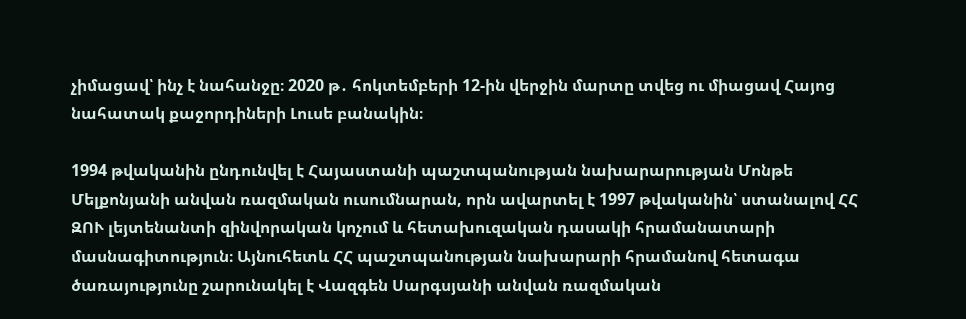չիմացավ՝ ինչ է նահանջը։ 2020 թ․ հոկտեմբերի 12-ին վերջին մարտը տվեց ու միացավ Հայոց նահատակ քաջորդիների Լուսե բանակին։

1994 թվականին ընդունվել է Հայաստանի պաշտպանության նախարարության Մոնթե Մելքոնյանի անվան ռազմական ուսումնարան, որն ավարտել է 1997 թվականին՝ ստանալով ՀՀ ԶՈՒ լեյտենանտի զինվորական կոչում և հետախուզական դասակի հրամանատարի մասնագիտություն։ Այնուհետև ՀՀ պաշտպանության նախարարի հրամանով հետագա ծառայությունը շարունակել է Վազգեն Սարգսյանի անվան ռազմական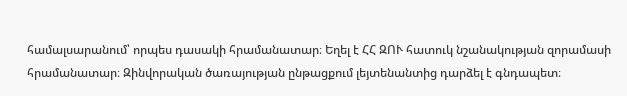համալսարանում՝ որպես դասակի հրամանատար։ Եղել է ՀՀ ԶՈՒ հատուկ նշանակության զորամասի հրամանատար։ Զինվորական ծառայության ընթացքում լեյտենանտից դարձել է գնդապետ։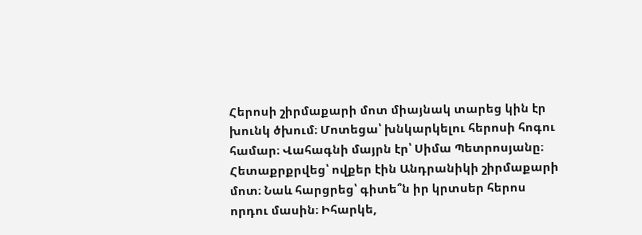Հերոսի շիրմաքարի մոտ միայնակ տարեց կին էր խունկ ծխում։ Մոտեցա՝ խնկարկելու հերոսի հոգու համար։ Վահագնի մայրն էր՝ Սիմա Պետրոսյանը։ Հետաքրքրվեց՝ ովքեր էին Անդրանիկի շիրմաքարի մոտ։ Նաև հարցրեց՝ գիտե՞ն իր կրտսեր հերոս որդու մասին։ Իհարկե,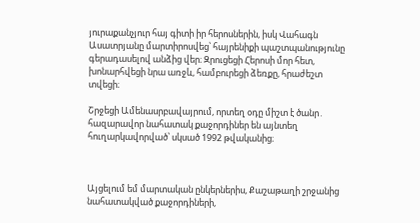յուրաքանչյուր հայ գիտի իր հերոսներին, իսկ Վահագն Ասատրյանը մարտիրոսվեց՝ հայրենիքի պաշտպանությունը գերադասելով անձից վեր։ Զրուցեցի Հերոսի մոր հետ, խոնարհվեցի նրա առջև, համբուրեցի ձեռքը, հրաժեշտ տվեցի։

Շրջեցի Ամենասրբավայրում, որտեղ օդը միշտ է ծանր․ հազարավոր նահատակ քաջորդիներ են այնտեղ հուղարկավորված՝ սկսած 1992 թվականից։



Այցելում եմ մարտական ընկերներիս, Քաշաթաղի շրջանից նահատակված քաջորդիների,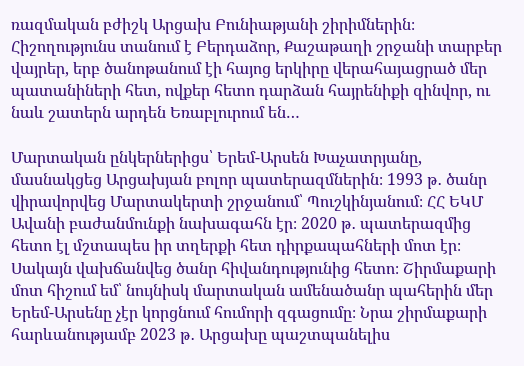ռազմական բժիշկ Արցախ Բունիաթյանի շիրիմներին։ Հիշողությունս տանում է Բերդաձոր, Քաշաթաղի շրջանի տարբեր վայրեր, երբ ծանոթանում էի հայոց երկիրը վերահայացրած մեր պատանիների հետ, ովքեր հետո դարձան հայրենիքի զինվոր, ու նաև շատերն արդեն Եռաբլուրում են…

Մարտական ընկերներիցս՝ Երեմ-Արսեն Խաչատրյանը, մասնակցեց Արցախյան բոլոր պատերազմներին։ 1993 թ․ ծանր վիրավորվեց Մարտակերտի շրջանում՝ Պուշկինյանում։ ՀՀ ԵԿՄ Ավանի բաժանմունքի նախագահն էր։ 2020 թ․ պատերազմից հետո էլ մշտապես իր տղերքի հետ դիրքապահների մոտ էր։ Սակայն վախճանվեց ծանր հիվանդությունից հետո։ Շիրմաքարի մոտ հիշում եմ՝ նույնիսկ մարտական ամենածանր պահերին մեր Երեմ-Արսենը չէր կորցնում հումորի զգացումը։ Նրա շիրմաքարի հարևանությամբ 2023 թ․ Արցախը պաշտպանելիս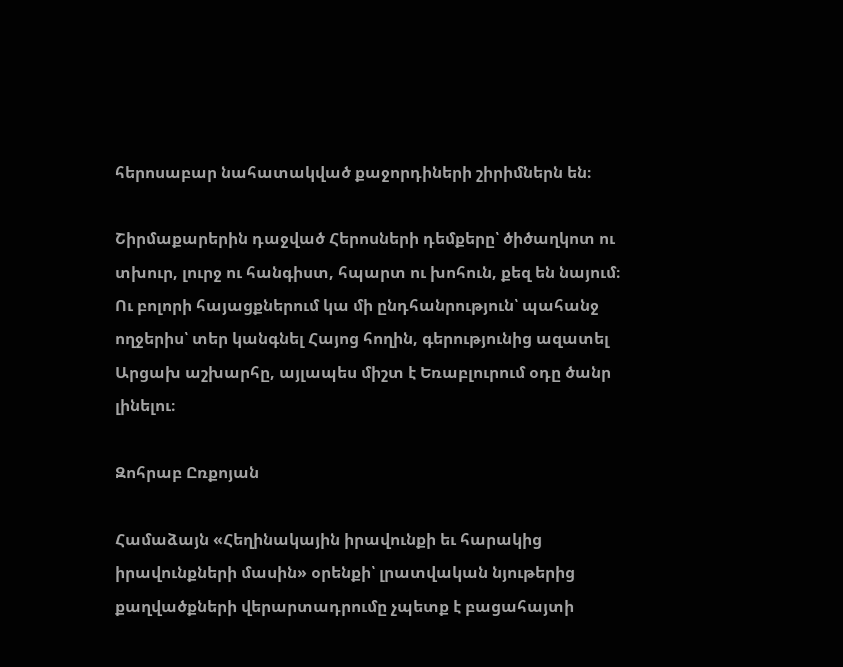հերոսաբար նահատակված քաջորդիների շիրիմներն են։

Շիրմաքարերին դաջված Հերոսների դեմքերը՝ ծիծաղկոտ ու տխուր, լուրջ ու հանգիստ, հպարտ ու խոհուն, քեզ են նայում։ Ու բոլորի հայացքներում կա մի ընդհանրություն՝ պահանջ ողջերիս՝ տեր կանգնել Հայոց հողին, գերությունից ազատել Արցախ աշխարհը, այլապես միշտ է Եռաբլուրում օդը ծանր լինելու։

Զոհրաբ Ըռքոյան

Համաձայն «Հեղինակային իրավունքի եւ հարակից իրավունքների մասին» օրենքի՝ լրատվական նյութերից քաղվածքների վերարտադրումը չպետք է բացահայտի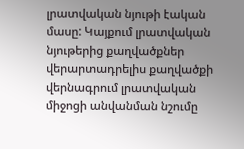լրատվական նյութի էական մասը: Կայքում լրատվական նյութերից քաղվածքներ վերարտադրելիս քաղվածքի վերնագրում լրատվական միջոցի անվանման նշումը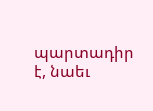պարտադիր է, նաեւ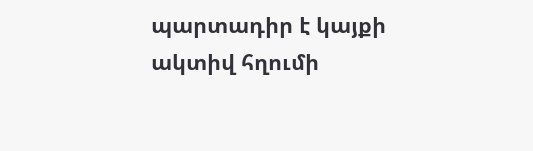պարտադիր է կայքի ակտիվ հղումի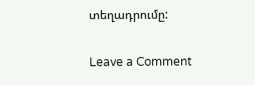տեղադրումը:

Leave a Comment